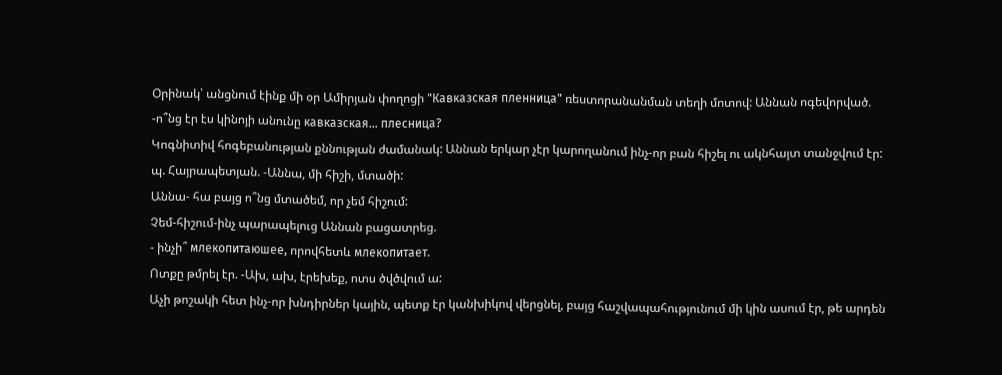Օրինակ՝ անցնում էինք մի օր Ամիրյան փողոցի "Кавказская пленница" ռեստորանանման տեղի մոտով: Աննան ոգեվորված.
-ո՞նց էր էս կինոյի անունը кавказская... плесница?
Կոգնիտիվ հոգեբանության քննության ժամանակ: Աննան երկար չէր կարողանում ինչ-որ բան հիշել ու ակնհայտ տանջվում էր:
պ. Հայրապետյան. -Աննա, մի հիշի, մտածի:
Աննա- հա բայց ո՞նց մտածեմ, որ չեմ հիշում:
Չեմ-հիշում-ինչ պարապելուց Աննան բացատրեց.
- ինչի՞ млекопитаюшее, որովհետև млекопитает.
Ոտքը թմրել էր. -Ախ, ախ, էրեխեք, ոտս ծվծվում ա:
Աչի թոշակի հետ ինչ-որ խնդիրներ կային, պետք էր կանխիկով վերցնել, բայց հաշվապահությունում մի կին ասում էր, թե արդեն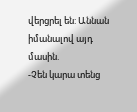վերցրել են: Աննան իմանալով այդ մասին.
-Չեն կարա տենց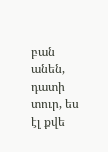բան անեն, դատի տուր, ես էլ քվե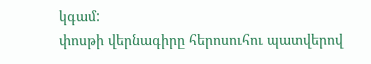կգամ:
փոսթի վերնագիրը հերոսուհու պատվերով